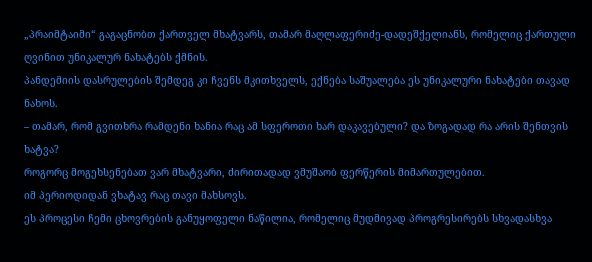„პრაიმტაიმი“ გაგაცნობთ ქართველ მხატვარს, თამარ მაღლაფერიძე-დადეშქელიანს, რომელიც ქართული ღვინით უნიკალურ ნახატებს ქმნის.
პანდემიის დასრულების შემდეგ კი ჩვენს მკითხველს, ექნება საშუალება ეს უნიკალური ნახატები თავად ნახოს.
– თამარ, რომ გვითხრა რამდენი ხანია რაც ამ სფეროთი ხარ დაკავებული? და ზოგადად რა არის შენთვის ხატვა?
როგორც მოგეხსენებათ ვარ მხატვარი, ძირითადად ვმუშაობ ფერწერის მიმართულებით.
იმ პერიოდიდან ვხატავ რაც თავი მახსოვს.
ეს პროცესი ჩემი ცხოვრების განუყოფელი ნაწილია, რომელიც მუდმივად პროგრესირებს სხვადასხვა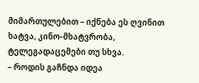მიმართულებით – იქნება ეს ღვინით ხატვა, კინო-მხატვრობა, ტელეგადაცემები თუ სხვა.
– როდის გაჩნდა იდეა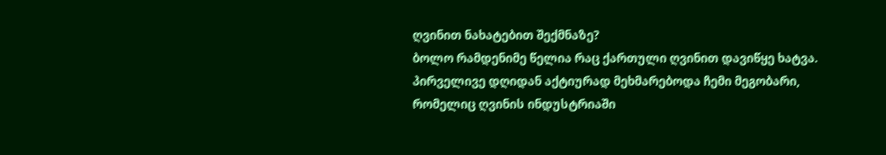ღვინით ნახატებით შექმნაზე?
ბოლო რამდენიმე წელია რაც ქართული ღვინით დავიწყე ხატვა. პირველივე დღიდან აქტიურად მეხმარებოდა ჩემი მეგობარი, რომელიც ღვინის ინდუსტრიაში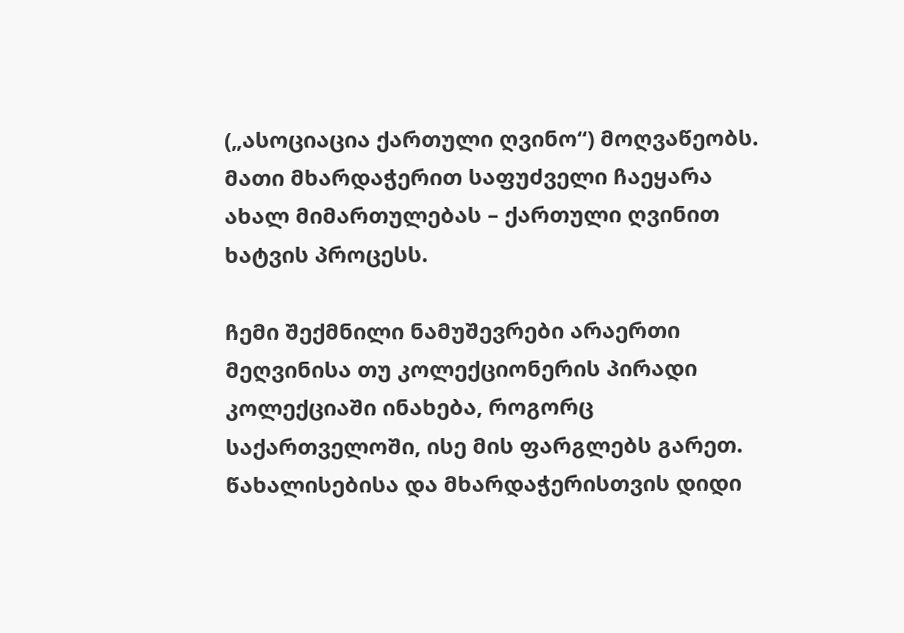(„ასოციაცია ქართული ღვინო“) მოღვაწეობს. მათი მხარდაჭერით საფუძველი ჩაეყარა ახალ მიმართულებას – ქართული ღვინით ხატვის პროცესს.

ჩემი შექმნილი ნამუშევრები არაერთი მეღვინისა თუ კოლექციონერის პირადი კოლექციაში ინახება, როგორც საქართველოში, ისე მის ფარგლებს გარეთ.
წახალისებისა და მხარდაჭერისთვის დიდი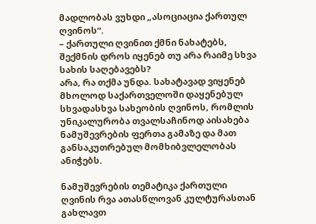მადლობას ვუხდი „ასოციაცია ქართულ ღვინოს“.
– ქართული ღვინით ქმნი ნახატებს, შექმნის დროს იყენებ თუ არა რაიმე სხვა სახის საღებავებს?
არა, რა თქმა უნდა. სახატავად ვიყენებ მხოლოდ საქართველოში დაყენებულ სხვადასხვა სახეობის ღვინოს, რომლის უნიკალურობა თვალსაჩინოდ აისახება ნამუშევრების ფერთა გამაზე და მათ განსაკუთრებულ მომხიბვლელობას ანიჭებს.

ნამუშევრების თემატიკა ქართული ღვინის რვა ათასწლოვან კულტურასთან გახლავთ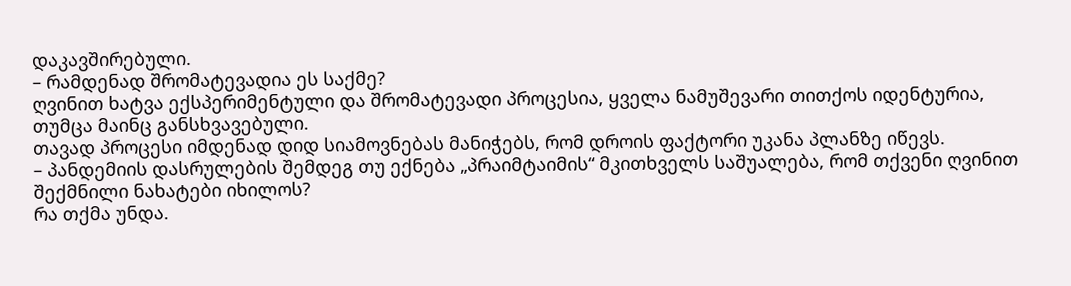დაკავშირებული.
– რამდენად შრომატევადია ეს საქმე?
ღვინით ხატვა ექსპერიმენტული და შრომატევადი პროცესია, ყველა ნამუშევარი თითქოს იდენტურია, თუმცა მაინც განსხვავებული.
თავად პროცესი იმდენად დიდ სიამოვნებას მანიჭებს, რომ დროის ფაქტორი უკანა პლანზე იწევს.
– პანდემიის დასრულების შემდეგ თუ ექნება „პრაიმტაიმის“ მკითხველს საშუალება, რომ თქვენი ღვინით შექმნილი ნახატები იხილოს?
რა თქმა უნდა.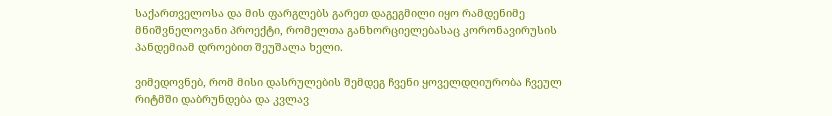საქართველოსა და მის ფარგლებს გარეთ დაგეგმილი იყო რამდენიმე მნიშვნელოვანი პროექტი, რომელთა განხორციელებასაც კორონავირუსის პანდემიამ დროებით შეუშალა ხელი.

ვიმედოვნებ, რომ მისი დასრულების შემდეგ ჩვენი ყოველდღიურობა ჩვეულ რიტმში დაბრუნდება და კვლავ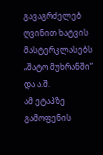გავაგრძელებ ღვინით ხატვის მასტერკლასებს „შატო მუხრანში“ და ა.შ.
ამ ეტაპზე გამოფენის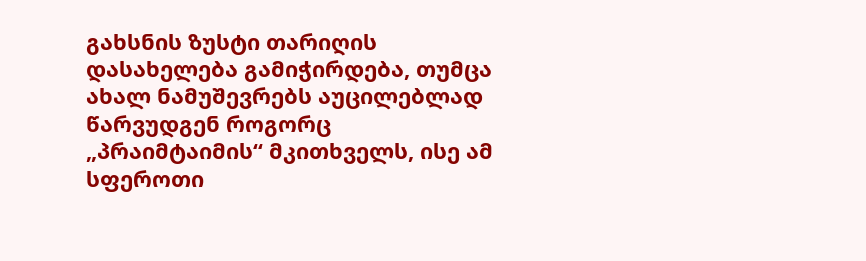გახსნის ზუსტი თარიღის დასახელება გამიჭირდება, თუმცა ახალ ნამუშევრებს აუცილებლად წარვუდგენ როგორც „პრაიმტაიმის“ მკითხველს, ისე ამ სფეროთი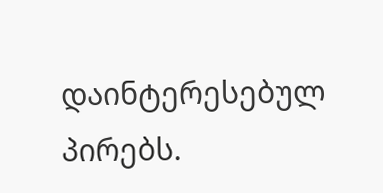დაინტერესებულ პირებს.